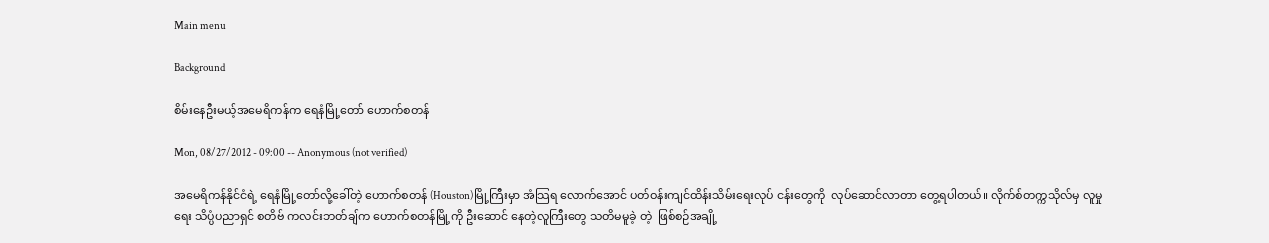Main menu

Background

စိမ်းနေဦးမယ့်အမေရိကန်က ရေနံမြို့တော် ဟောက်စတန်

Mon, 08/27/2012 - 09:00 -- Anonymous (not verified)

အမေရိကန်နိုင်ငံရဲ့ ရေနံမြို့တော်လို့ခေါ်တဲ့ ဟောက်စတန် (Houston)မြို့ကြီးမှာ အံသြရ လောက်အောင် ပတ်ဝန်းကျင်ထိန်းသိမ်းရေးလုပ် ငန်းတွေကို  လုပ်ဆောင်လာတာ တွေ့ရပါတယ်။ လိုက်စ်တက္ကသိုလ်မှ လူမှုရေး သိပ္ပံပညာရှင် စတိဗ် ကလင်းဘတ်ချ်က ဟောက်စတန်မြို့ကို ဦးဆောင် နေတဲ့လူကြီးတွေ သတိမမူခဲ့ တဲ့  ဖြစ်စဉ်အချို့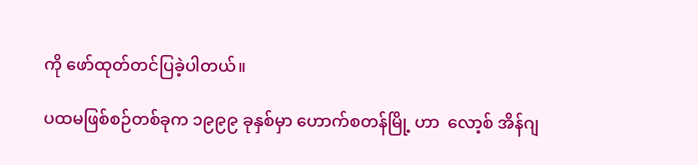ကို ဖော်ထုတ်တင်ပြခဲ့ပါတယ်။

ပထမဖြစ်စဉ်တစ်ခုက ၁၉၉၉ ခုနှစ်မှာ ဟောက်စတန်မြို့ ဟာ  လော့စ် အိန်ဂျ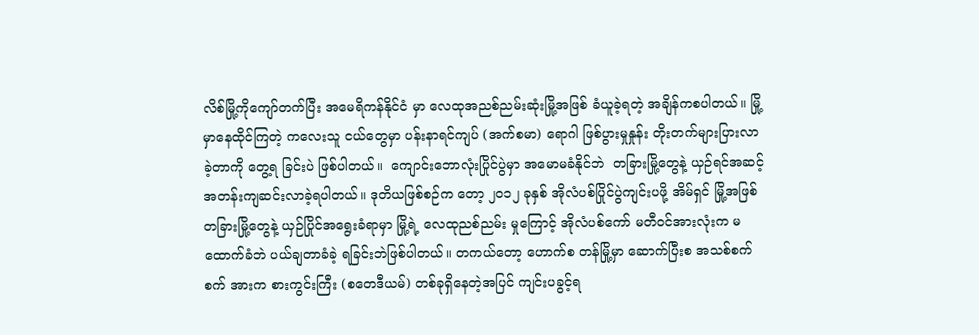လိစ်မြို့ကိုကျော်တက်ပြီး အမေရိကန်နိုင်ငံ မှာ လေထုအညစ်ညမ်းဆုံးမြို့အဖြစ် ခံယူခဲ့ရတဲ့ အချိန်ကစပါတယ်။ မြို့မှာနေထိုင်ကြတဲ့ ကလေးသူ ငယ်တွေမှာ ပန်းနာရင်ကျပ် (အက်စမာ) ရောဂါ ဖြစ်ပွားမှုနှုန်း တိုးတက်များပြားလာခဲ့တာကို တွေ့ရ ခြင်းပဲ ဖြစ်ပါတယ်။  ကျောင်းဘောလုံးပြိုင်ပွဲမှာ အမောမခံနိုင်ဘဲ  တခြားမြို့တွေနဲ့ ယှဉ်ရင်အဆင့် အတန်းကျဆင်းလာခဲ့ရပါတယ်။ ဒုတိယဖြစ်စဉ်က တော့ ၂၀၁၂ ခုနှစ် အိုလံပစ်ပြိုင်ပွဲကျင်းပဖို့ အိမ်ရှင် မြို့အဖြစ် တခြားမြို့တွေနဲ့ ယှဉ်ပြိုင်အရွေးခံရာမှာ မြို့ရဲ့ လေထုညစ်ညမ်း မှုကြောင့် အိုလံပစ်ကော် မတီဝင်အားလုံးက မထောက်ခံဘဲ ပယ်ချတာခံခဲ့ ရခြင်းဘဲဖြစ်ပါတယ်။ တကယ်တော့ ဟောက်စ တန်မြို့မှာ ဆောက်ပြီးစ အသစ်စက်စက် အားက စားကွင်းကြီး (စတေဒီယမ်) တစ်ခုရှိနေတဲ့အပြင် ကျင်းပခွင့်ရ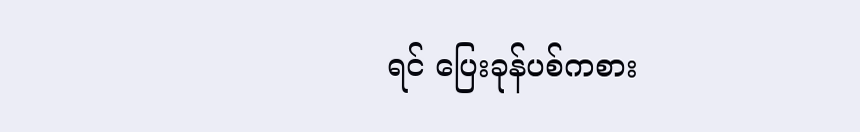ရင် ပြေးခုန်ပစ်ကစား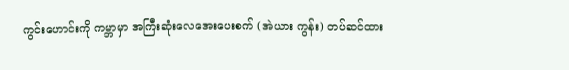ကွင်းဟောင်းကို ကမ္ဘာမှာ အကြီးဆုံးလေအေးပေးစက် (အဲယား ကွန်း) တပ်ဆင်ထား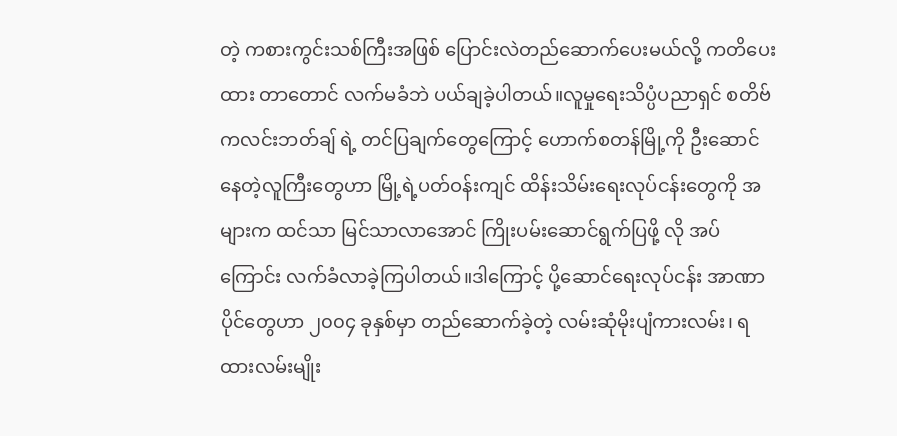တဲ့ ကစားကွင်းသစ်ကြီးအဖြစ် ပြောင်းလဲတည်ဆောက်ပေးမယ်လို့ ကတိပေးထား တာတောင် လက်မခံဘဲ ပယ်ချခဲ့ပါတယ်။လူမှုရေးသိပ္ပံပညာရှင် စတိဗ်ကလင်းဘတ်ချ် ရဲ့ တင်ပြချက်တွေကြောင့် ဟောက်စတန်မြို့ကို ဦးဆောင်နေတဲ့လူကြီးတွေဟာ မြို့ရဲ့ပတ်ဝန်းကျင် ထိန်းသိမ်းရေးလုပ်ငန်းတွေကို အများက ထင်သာ မြင်သာလာအောင် ကြိုးပမ်းဆောင်ရွက်ပြဖို့ လို အပ်ကြောင်း လက်ခံလာခဲ့ကြပါတယ်။ဒါကြောင့် ပို့ဆောင်ရေးလုပ်ငန်း အာဏာပိုင်တွေဟာ ၂၀၀၄ ခုနှစ်မှာ တည်ဆောက်ခဲ့တဲ့ လမ်းဆုံမိုးပျံကားလမ်း၊ ရထားလမ်းမျိုး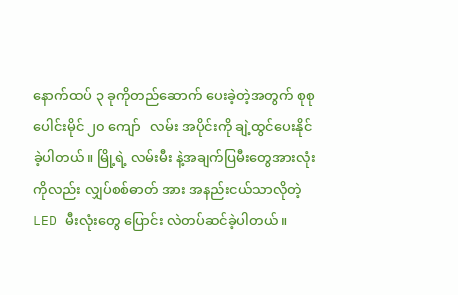နောက်ထပ် ၃ ခုကိုတည်ဆောက် ပေးခဲ့တဲ့အတွက် စုစုပေါင်းမိုင် ၂၀ ကျော်   လမ်း အပိုင်းကို ချဲ့ထွင်ပေးနိုင်ခဲ့ပါတယ်။ မြို့ရဲ့ လမ်းမီး နဲ့အချက်ပြမီးတွေအားလုံးကိုလည်း လျှပ်စစ်ဓာတ် အား အနည်းငယ်သာလိုတဲ့ LED မီးလုံးတွေ ပြောင်း လဲတပ်ဆင်ခဲ့ပါတယ်။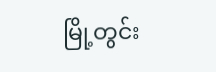မြို့တွင်း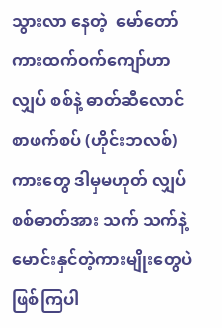သွားလာ နေတဲ့  မော်တော်ကားထက်ဝက်ကျော်ဟာ လျှပ် စစ်နဲ့ ဓာတ်ဆီလောင်စာဖက်စပ် (ဟိုင်းဘလစ်) ကားတွေ ဒါမှမဟုတ် လျှပ်စစ်ဓာတ်အား သက် သက်နဲ့ မောင်းနှင်တဲ့ကားမျိုးတွေပဲ ဖြစ်ကြပါ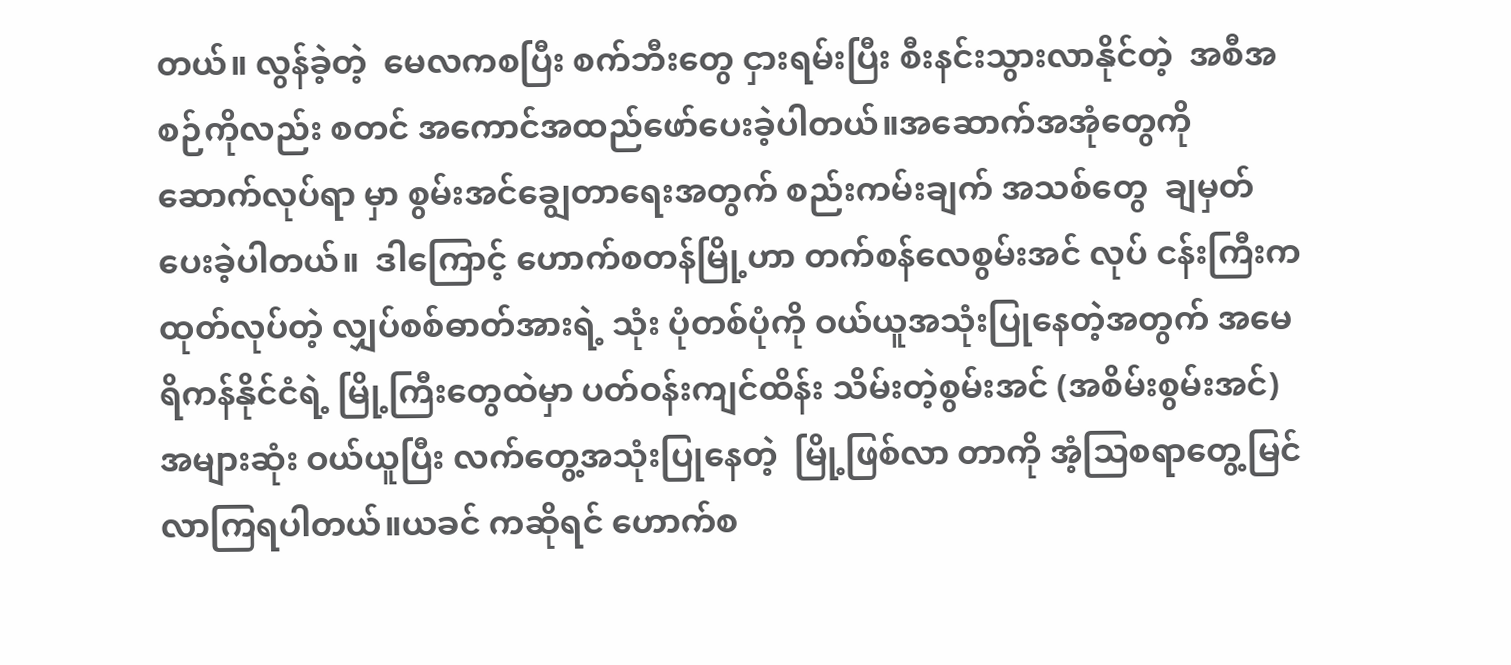တယ်။ လွန်ခဲ့တဲ့  မေလကစပြီး စက်ဘီးတွေ ငှားရမ်းပြီး စီးနင်းသွားလာနိုင်တဲ့  အစီအစဉ်ကိုလည်း စတင် အကောင်အထည်ဖော်ပေးခဲ့ပါတယ်။အဆောက်အအုံတွေကို ဆောက်လုပ်ရာ မှာ စွမ်းအင်ချွေတာရေးအတွက် စည်းကမ်းချက် အသစ်တွေ  ချမှတ်ပေးခဲ့ပါတယ်။  ဒါကြောင့် ဟောက်စတန်မြို့ဟာ တက်စန်လေစွမ်းအင် လုပ် ငန်းကြီးက ထုတ်လုပ်တဲ့ လျှပ်စစ်ဓာတ်အားရဲ့ သုံး ပုံတစ်ပုံကို ဝယ်ယူအသုံးပြုနေတဲ့အတွက် အမေ ရိကန်နိုင်ငံရဲ့ မြို့ကြီးတွေထဲမှာ ပတ်ဝန်းကျင်ထိန်း သိမ်းတဲ့စွမ်းအင် (အစိမ်းစွမ်းအင်) အများဆုံး ဝယ်ယူပြီး လက်တွေ့အသုံးပြုနေတဲ့  မြို့ဖြစ်လာ တာကို အံ့သြစရာတွေ့မြင်လာကြရပါတယ်။ယခင် ကဆိုရင် ဟောက်စ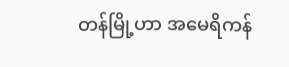တန်မြို့ဟာ အမေရိကန်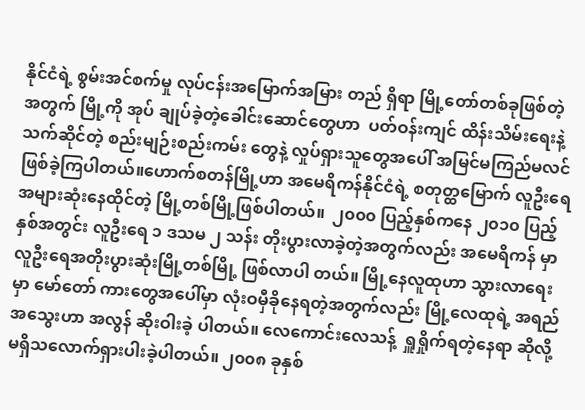နိုင်ငံရဲ့ စွမ်းအင်စက်မှု လုပ်ငန်းအမြောက်အမြား တည် ရှိရာ မြို့တော်တစ်ခုဖြစ်တဲ့အတွက် မြို့ကို အုပ် ချုပ်ခဲ့တဲ့ခေါင်းဆောင်တွေဟာ  ပတ်ဝန်းကျင် ထိန်းသိမ်းရေးနဲ့သက်ဆိုင်တဲ့ စည်းမျဉ်းစည်းကမ်း တွေနဲ့ လှုပ်ရှားသူတွေအပေါ် အမြင်မကြည်မလင် ဖြစ်ခဲ့ကြပါတယ်။ဟောက်စတန်မြို့ဟာ အမေရိကန်နိုင်ငံရဲ့ စတုတ္ထမြောက် လူဦးရေ  အများဆုံးနေထိုင်တဲ့ မြို့တစ်မြို့ဖြစ်ပါတယ်။  ၂၀၀၀ ပြည့်နှစ်ကနေ ၂၀၁၀ ပြည့်နှစ်အတွင်း လူဦးရေ ၁ ဒသမ ၂ သန်း တိုးပွားလာခဲ့တဲ့အတွက်လည်း အမေရိကန် မှာ လူဦးရေအတိုးပွားဆုံးမြို့တစ်မြို့ ဖြစ်လာပါ တယ်။ မြို့နေလူထုဟာ သွားလာရေးမှာ မော်တော် ကားတွေအပေါ်မှာ လုံးဝမှီခိုနေရတဲ့အတွက်လည်း မြို့လေထုရဲ့ အရည်အသွေးဟာ အလွန် ဆိုးဝါးခဲ့ ပါတယ်။ လေကောင်းလေသန့်  ရှူရှိုက်ရတဲ့နေရာ ဆိုလို့ မရှိသလောက်ရှားပါးခဲ့ပါတယ်။ ၂၀၀၈ ခုနှစ်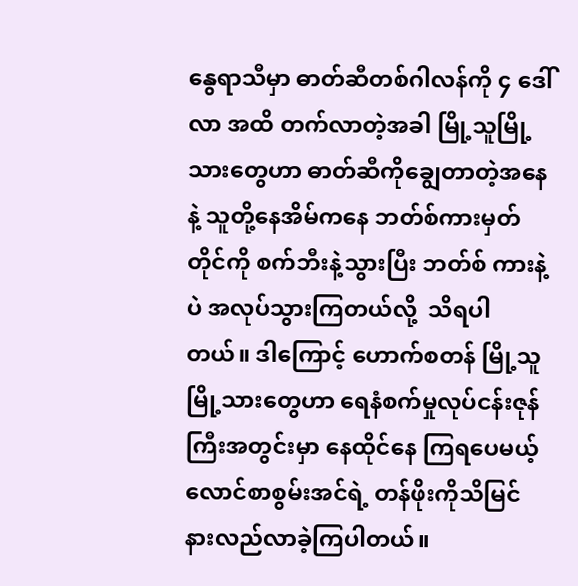နွေရာသီမှာ ဓာတ်ဆီတစ်ဂါလန်ကို ၄ ဒေါ်လာ အထိ တက်လာတဲ့အခါ မြို့သူမြို့သားတွေဟာ ဓာတ်ဆီကိုချွေတာတဲ့အနေနဲ့ သူတို့နေအိမ်ကနေ ဘတ်စ်ကားမှတ်တိုင်ကို စက်ဘီးနဲ့သွားပြီး ဘတ်စ် ကားနဲ့ပဲ အလုပ်သွားကြတယ်လို့  သိရပါတယ်။ ဒါကြောင့် ဟောက်စတန် မြို့သူမြို့သားတွေဟာ ရေနံစက်မှုလုပ်ငန်းဇုန်ကြီးအတွင်းမှာ နေထိုင်နေ ကြရပေမယ့် လောင်စာစွမ်းအင်ရဲ့ တန်ဖိုးကိုသိမြင် နားလည်လာခဲ့ကြပါတယ်။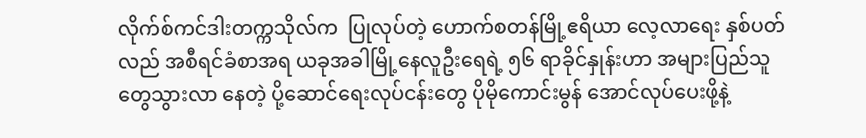လိုက်စ်ကင်ဒါးတက္ကသိုလ်က  ပြုလုပ်တဲ့ ဟောက်စတန်မြို့ဧရိယာ လေ့လာရေး နှစ်ပတ် လည် အစီရင်ခံစာအရ ယခုအခါမြို့နေလူဦးရေရဲ့ ၅၆ ရာခိုင်နှုန်းဟာ အများပြည်သူတွေသွားလာ နေတဲ့ ပို့ဆောင်ရေးလုပ်ငန်းတွေ ပိုမိုကောင်းမွန် အောင်လုပ်ပေးဖို့နဲ့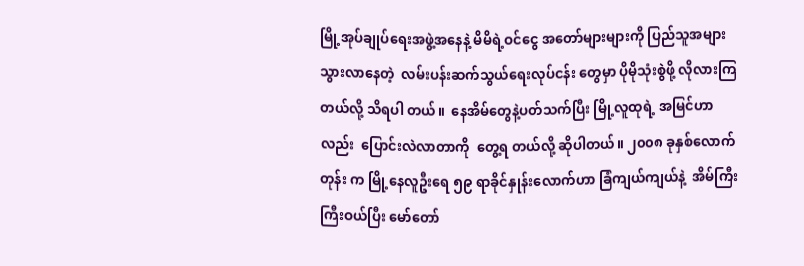မြို့အုပ်ချုပ်ရေးအဖွဲ့အနေနဲ့ မိမိရဲ့ဝင်ငွေ အတော်များများကို ပြည်သူအများ သွားလာနေတဲ့  လမ်းပန်းဆက်သွယ်ရေးလုပ်ငန်း တွေမှာ ပိုမိုသုံးစွဲဖို့ လိုလားကြတယ်လို့ သိရပါ တယ်။  နေအိမ်တွေနဲ့ပတ်သက်ပြီး မြို့လူထုရဲ့ အမြင်ဟာလည်း  ပြောင်းလဲလာတာကို  တွေ့ရ တယ်လို့ ဆိုပါတယ်။ ၂၀၀၈ ခုနှစ်လောက်တုန်း က မြို့နေလူဦးရေ ၅၉ ရာခိုင်နှုန်းလောက်ဟာ ခြံကျယ်ကျယ်နဲ့  အိမ်ကြီးကြီးဝယ်ပြီး မော်တော်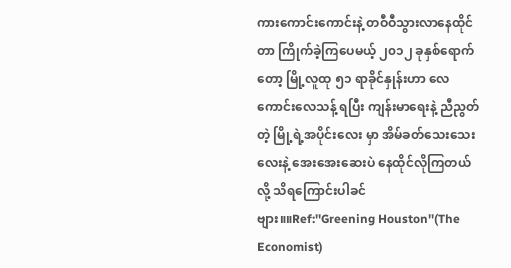ကားကောင်းကောင်းနဲ့ တဝီဝီသွားလာနေထိုင်တာ ကြိုက်ခဲ့ကြပေမယ့် ၂၀၁၂ ခုနှစ်ရောက်တော့ မြို့လူထု ၅၁ ရာခိုင်နှုန်းဟာ လေကောင်းလေသန့် ရပြီး ကျန်းမာရေးနဲ့ ညီညွတ်တဲ့ မြို့ရဲ့အပိုင်းလေး မှာ အိမ်ခတ်သေးသေးလေးနဲ့ အေးအေးဆေးပဲ နေထိုင်လိုကြတယ်လို့ သိရကြောင်းပါခင်ဗျား။။Ref:''Greening Houston''(The Economist)